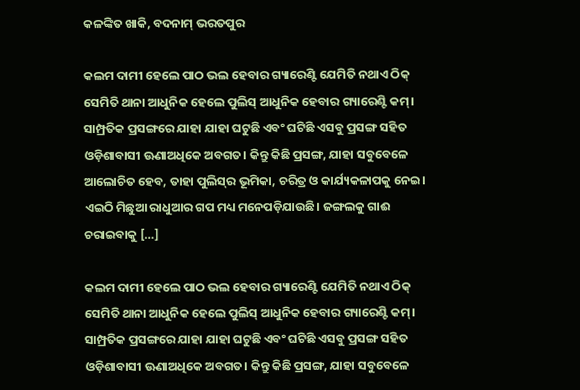କଳଙ୍କିତ ଖାକି, ବଦନାମ୍‌‌ ଭରତପୁର

କଲମ ଦାମୀ ହେଲେ ପାଠ ଭଲ ହେବାର ଗ୍ୟାରେଣ୍ଟି ଯେମିତି ନଥାଏ ଠିକ୍‌‌ ସେମିତି ଥାନା ଆଧୁନିକ ହେଲେ ପୁଲିସ୍‌‌ ଆଧୁନିକ ହେବାର ଗ୍ୟାରେଣ୍ଟି କମ୍‌‌। ସାମ୍ପ୍ରତିକ ପ୍ରସଙ୍ଗରେ ଯାହା ଯାହା ଘଟୁଛି ଏବଂ ଘଟିଛି ଏସବୁ ପ୍ରସଙ୍ଗ ସହିତ ଓଡ଼ିଶାବାସୀ ଊଣାଅଧିକେ ଅବଗତ। କିନ୍ତୁ କିଛି ପ୍ରସଙ୍ଗ, ଯାହା ସବୁବେଳେ ଆଲୋଚିତ ହେବ, ତାହା ପୁଲିସ୍‌‌ର ଭୂମିକା, ଚରିତ୍ର ଓ କାର୍ଯ୍ୟକଳାପକୁ ନେଇ। ଏଇଠି ମିଛୁଆ ରାଧୁଆର ଗପ ମଧ୍ୟ ମନେପଡ଼ିଯାଉଛି। ଜଙ୍ଗଲକୁ ଗାଈ ଚରାଇବାକୁ […]

କଲମ ଦାମୀ ହେଲେ ପାଠ ଭଲ ହେବାର ଗ୍ୟାରେଣ୍ଟି ଯେମିତି ନଥାଏ ଠିକ୍‌‌ ସେମିତି ଥାନା ଆଧୁନିକ ହେଲେ ପୁଲିସ୍‌‌ ଆଧୁନିକ ହେବାର ଗ୍ୟାରେଣ୍ଟି କମ୍‌‌। ସାମ୍ପ୍ରତିକ ପ୍ରସଙ୍ଗରେ ଯାହା ଯାହା ଘଟୁଛି ଏବଂ ଘଟିଛି ଏସବୁ ପ୍ରସଙ୍ଗ ସହିତ ଓଡ଼ିଶାବାସୀ ଊଣାଅଧିକେ ଅବଗତ। କିନ୍ତୁ କିଛି ପ୍ରସଙ୍ଗ, ଯାହା ସବୁବେଳେ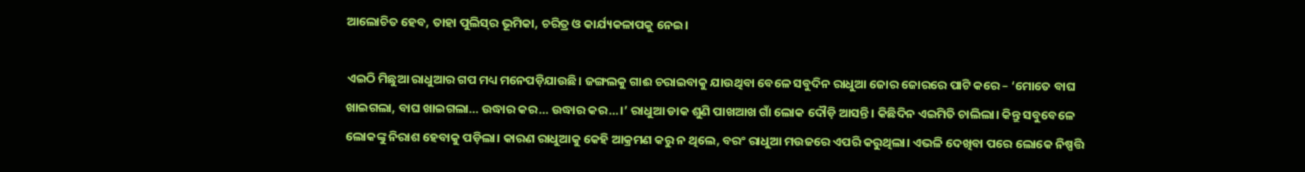ଆଲୋଚିତ ହେବ, ତାହା ପୁଲିସ୍‌‌ର ଭୂମିକା, ଚରିତ୍ର ଓ କାର୍ଯ୍ୟକଳାପକୁ ନେଇ।

ଏଇଠି ମିଛୁଆ ରାଧୁଆର ଗପ ମଧ୍ୟ ମନେପଡ଼ିଯାଉଛି। ଜଙ୍ଗଲକୁ ଗାଈ ଚରାଇବାକୁ ଯାଉଥିବା ବେଳେ ସବୁଦିନ ରାଧୁଆ ଜୋର ଜୋରରେ ପାଟି କରେ – ‘ମୋତେ ବାଘ ଖାଇଗଲା, ବାଘ ଖାଇଗଲା… ଉଦ୍ଧାର କର… ଉଦ୍ଧାର କର…।’ ରାଧୁଆ ଡାକ ଶୁଣି ପାଖଆଖ ଗାଁ ଲୋକ ଦୌଡ଼ି ଆସନ୍ତି। କିଛିଦିନ ଏଇମିତି ଚାଲିଲା। କିନ୍ତୁ ସବୁବେଳେ ଲୋକଙ୍କୁ ନିରାଶ ହେବାକୁ ପଡ଼ିଲା। କାରଣ ରାଧୁଆକୁ କେହି ଆକ୍ରମଣ କରୁ ନ ଥିଲେ, ବରଂ ରାଧୁଆ ମଉଜରେ ଏପରି କରୁଥିଲା। ଏଭଳି ଦେଖିବା ପରେ ଲୋକେ ନିଷ୍ପତ୍ତି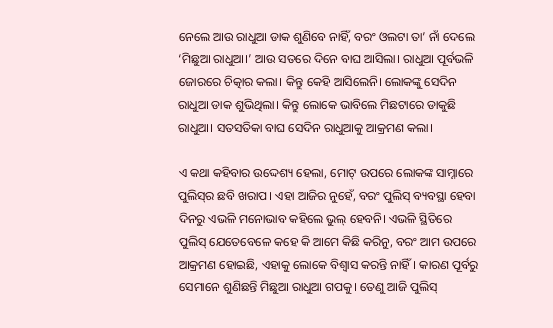ନେଲେ ଆଉ ରାଧୁଆ ଡାକ ଶୁଣିବେ ନାହିଁ, ବରଂ ଓଲଟା ତା’ ନାଁ ଦେଲେ ‘ମିଛୁଆ ରାଧୁଆ।’ ଆଉ ସତରେ ଦିନେ ବାଘ ଆସିଲା। ରାଧୁଆ ପୂର୍ବଭଳି ଜୋରରେ ଚିତ୍କାର କଲା। କିନ୍ତୁ କେହି ଆସିଲେନି। ଲୋକଙ୍କୁ ସେଦିନ ରାଧୁଆ ଡାକ ଶୁଭିଥିଲା। କିନ୍ତୁ ଲୋକେ ଭାବିଲେ ମିଛଟାରେ ଡାକୁଛି ରାଧୁଆ। ସତସତିକା ବାଘ ସେଦିନ ରାଧୁଆକୁ ଆକ୍ରମଣ କଲା।

ଏ କଥା କହିବାର ଉଦ୍ଦେଶ୍ୟ ହେଲା, ମୋଟ୍‌‌ ଉପରେ ଲୋକଙ୍କ ସାମ୍ନାରେ ପୁଲିସ୍‌‌ର ଛବି ଖରାପ। ଏହା ଆଜିର ନୁହେଁ, ବରଂ ପୁଲିସ୍‌‌ ବ୍ୟବସ୍ଥା ହେବା ଦିନରୁ ଏଭଳି ମନୋଭାବ କହିଲେ ଭୁଲ୍‌‌ ହେବନି। ଏଭଳି ସ୍ଥିତିରେ ପୁଲିସ୍‌‌ ଯେତେବେଳେ କହେ କି ଆମେ କିଛି କରିନୁ, ବରଂ ଆମ ଉପରେ ଆକ୍ରମଣ ହୋଇଛି, ଏହାକୁ ଲୋକେ ବିଶ୍ୱାସ କରନ୍ତି ନାହିଁ। କାରଣ ପୂର୍ବରୁ ସେମାନେ ଶୁଣିଛନ୍ତି ମିଛୁଆ ରାଧୁଆ ଗପକୁ। ତେଣୁ ଆଜି ପୁଲିସ୍‌‌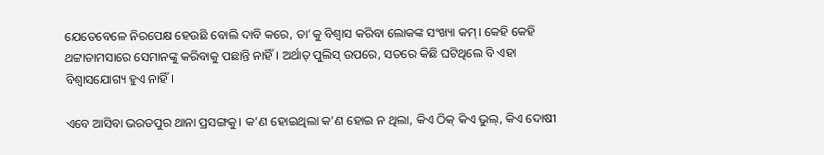ଯେତେବେଳେ ନିରପେକ୍ଷ ହେଉଛି ବୋଲି ଦାବି କରେ, ତା’କୁ ବିଶ୍ୱାସ କରିବା ଲୋକଙ୍କ ସଂଖ୍ୟା କମ୍‌‌। କେହି କେହି ଥଟ୍ଟାତାମସାରେ ସେମାନଙ୍କୁ କରିବାକୁ ପଛାନ୍ତି ନାହିଁ। ଅର୍ଥାତ୍‌‌ ପୁଲିସ୍‌‌ ଉପରେ, ସତରେ କିଛି ଘଟିଥିଲେ ବି ଏହା ବିଶ୍ୱାସଯୋଗ୍ୟ ହୁଏ ନାହିଁ।

ଏବେ ଆସିବା ଭରତପୁର ଥାନା ପ୍ରସଙ୍ଗକୁ। କ’ଣ ହୋଇଥିଲା କ’ଣ ହୋଇ ନ ଥିଲା, କିଏ ଠିକ୍‌‌ କିଏ ଭୁଲ୍‌‌, କିଏ ଦୋଷୀ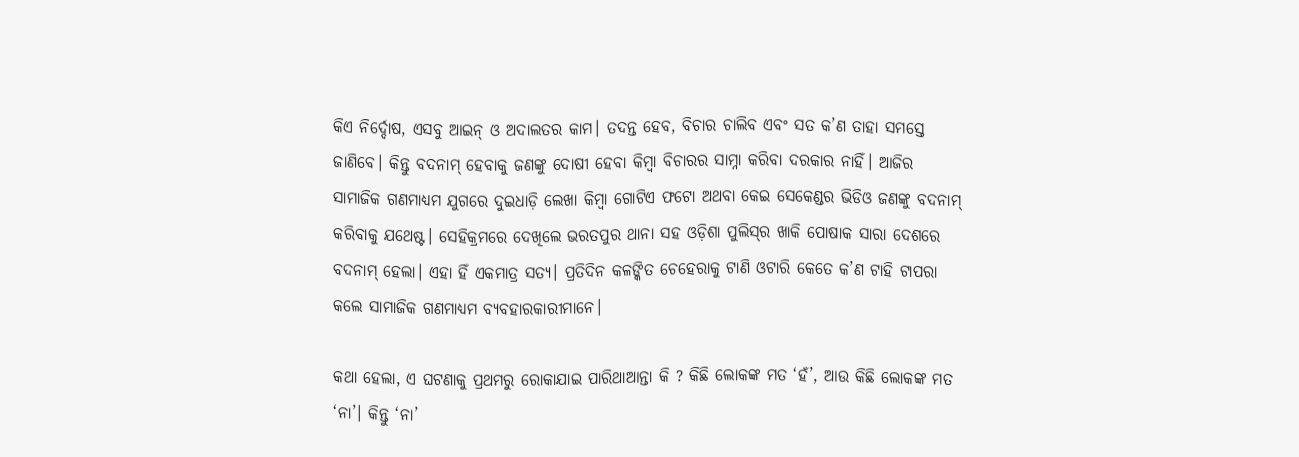କିଏ ନିର୍ଦ୍ଦୋଷ, ଏସବୁ ଆଇନ୍‌‌ ଓ ଅଦାଲତର କାମ। ତଦନ୍ତ ହେବ, ବିଚାର ଚାଲିବ ଏବଂ ସତ କ’ଣ ତାହା ସମସ୍ତେ ଜାଣିବେ। କିନ୍ତୁ ବଦନାମ୍‌‌ ହେବାକୁ ଜଣଙ୍କୁ ଦୋଷୀ ହେବା କିମ୍ୱା ବିଚାରର ସାମ୍ନା କରିବା ଦରକାର ନାହିଁ। ଆଜିର ସାମାଜିକ ଗଣମାଧ୍ୟମ ଯୁଗରେ ଦୁଇଧାଡ଼ି ଲେଖା କିମ୍ୱା ଗୋଟିଏ ଫଟୋ ଅଥବା କେଇ ସେକେଣ୍ଡର ଭିଡିଓ ଜଣଙ୍କୁ ବଦନାମ୍‌‌ କରିବାକୁ ଯଥେଷ୍ଟ। ସେହିକ୍ରମରେ ଦେଖିଲେ ଭରତପୁର ଥାନା ସହ ଓଡ଼ିଶା ପୁଲିସ୍‌‌ର ଖାକି ପୋଷାକ ସାରା ଦେଶରେ ବଦନାମ୍‌‌ ହେଲା। ଏହା ହିଁ ଏକମାତ୍ର ସତ୍ୟ। ପ୍ରତିଦିନ କଳଙ୍କିତ ଚେହେରାକୁ ଟାଣି ଓଟାରି କେତେ କ’ଣ ଟାହି ଟାପରା କଲେ ସାମାଜିକ ଗଣମାଧ୍ୟମ ବ୍ୟବହାରକାରୀମାନେ।

କଥା ହେଲା, ଏ ଘଟଣାକୁ ପ୍ରଥମରୁ ରୋକାଯାଇ ପାରିଥାଆନ୍ତା କି ? କିଛି ଲୋକଙ୍କ ମତ ‘ହଁ’, ଆଉ କିଛି ଲୋକଙ୍କ ମତ ‘ନା’। କିନ୍ତୁ ‘ନା’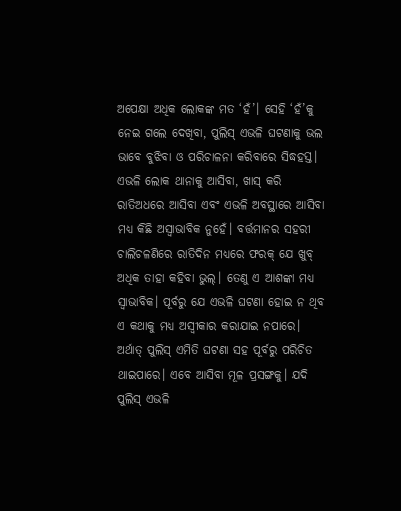ଅପେକ୍ଷା ଅଧିକ ଲୋକଙ୍କ ମତ ‘ହଁ’। ସେହି ‘ହଁ’କୁ ନେଇ ଗଲେ ଦେଖିବା, ପୁଲିସ୍‌‌ ଏଭଳି ଘଟଣାକୁ ଭଲ ଭାବେ ବୁଝିବା ଓ ପରିଚାଳନା କରିବାରେ ସିଦ୍ଧହସ୍ତ। ଏଭଳି ଲୋକ ଥାନାକୁ ଆସିବା, ଖାସ୍‌‌ କରି ରାତିଅଧରେ ଆସିବା ଏବଂ ଏଭଳି ଅବସ୍ଥାରେ ଆସିବା ମଧ୍ୟ କିଛି ଅସ୍ୱାଭାବିକ ନୁହେଁ। ବର୍ତ୍ତମାନର ସହରୀ ଚାଲିଚଳଣିରେ ରାତିଦିନ ମଧ୍ୟରେ ଫରକ୍‌‌ ଯେ ଖୁବ୍‌‌ ଅଧିକ ତାହା କହିବା ଭୁଲ୍‌‌। ତେଣୁ ଏ ଆଶଙ୍କା ମଧ୍ୟ ସ୍ୱାଭାବିକ। ପୂର୍ବରୁ ଯେ ଏଭଳି ଘଟଣା ହୋଇ ନ ଥିବ ଏ କଥାକୁ ମଧ୍ୟ ଅସ୍ୱୀକାର କରାଯାଇ ନପାରେ। ଅର୍ଥାତ୍‌‌ ପୁଲିସ୍‌‌ ଏମିତି ଘଟଣା ସହ ପୂର୍ବରୁ ପରିଚିତ ଥାଇପାରେ। ଏବେ ଆସିବା ମୂଳ ପ୍ରସଙ୍ଗକୁ। ଯଦି ପୁଲିସ୍‌‌ ଏଭଳି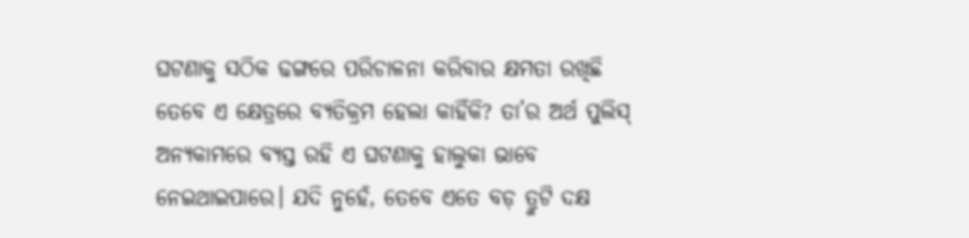ଘଟଣାକୁ ସଠିକ ଢଙ୍ଗରେ ପରିଚାଳନା କରିବାର କ୍ଷମତା ରଖିଛି ତେବେ ଏ କ୍ଷେତ୍ରରେ ବ୍ୟତିକ୍ରମ ହେଲା କାହିଁକି? ତା’ର ଅର୍ଥ ପୁଲିସ୍‌‌ ଅନ୍ୟକାମରେ ବ୍ୟସ୍ତ ରହି ଏ ଘଟଣାକୁ ହାଲୁକା ଭାବେ ନେଇଥାଇପାରେ। ଯଦି ନୁହେଁ, ତେବେ ଏତେ ବଡ଼ ତ୍ରୁଟି ଦକ୍ଷ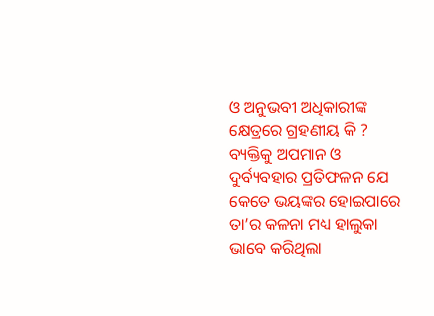ଓ ଅନୁଭବୀ ଅଧିକାରୀଙ୍କ କ୍ଷେତ୍ରରେ ଗ୍ରହଣୀୟ କି ? ବ୍ୟକ୍ତିକୁ ଅପମାନ ଓ ଦୁର୍ବ୍ୟବହାର ପ୍ରତିଫଳନ ଯେ କେତେ ଭୟଙ୍କର ହୋଇପାରେ ତା’ର କଳନା ମଧ୍ୟ ହାଲୁକା ଭାବେ କରିଥିଲା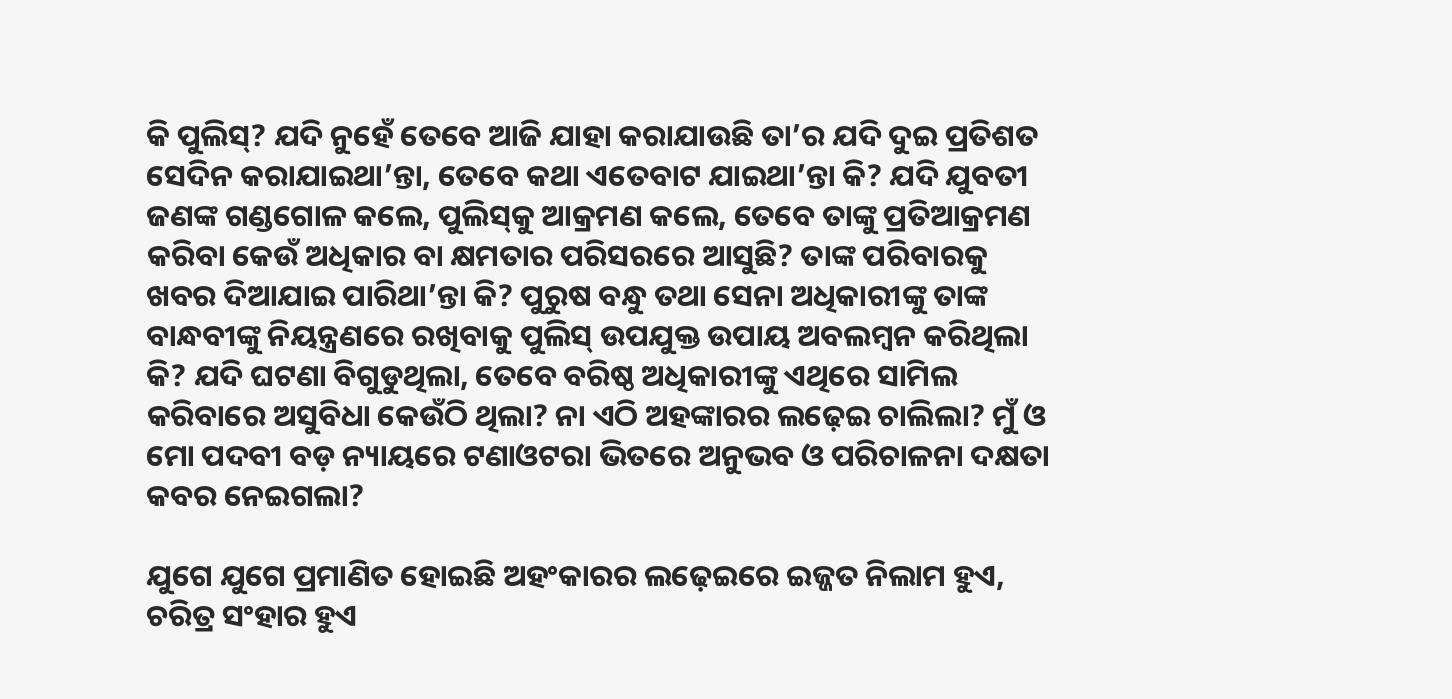କି ପୁଲିସ୍‌‌? ଯଦି ନୁହେଁ ତେବେ ଆଜି ଯାହା କରାଯାଉଛି ତା’ର ଯଦି ଦୁଇ ପ୍ରତିଶତ ସେଦିନ କରାଯାଇଥା’ନ୍ତା, ତେବେ କଥା ଏତେବାଟ ଯାଇଥା’ନ୍ତା କି? ଯଦି ଯୁବତୀ ଜଣଙ୍କ ଗଣ୍ଡଗୋଳ କଲେ, ପୁଲିସ୍‌‌କୁ ଆକ୍ରମଣ କଲେ, ତେବେ ତାଙ୍କୁ ପ୍ରତିଆକ୍ରମଣ କରିବା କେଉଁ ଅଧିକାର ବା କ୍ଷମତାର ପରିସରରେ ଆସୁଛି? ତାଙ୍କ ପରିବାରକୁ ଖବର ଦିଆଯାଇ ପାରିଥା’ନ୍ତା କି? ପୁରୁଷ ବନ୍ଧୁ ତଥା ସେନା ଅଧିକାରୀଙ୍କୁ ତାଙ୍କ ବାନ୍ଧବୀଙ୍କୁ ନିୟନ୍ତ୍ରଣରେ ରଖିବାକୁ ପୁଲିସ୍‌‌ ଉପଯୁକ୍ତ ଉପାୟ ଅବଲମ୍ୱନ କରିଥିଲା କି? ଯଦି ଘଟଣା ବିଗୁଡୁଥିଲା, ତେବେ ବରିଷ୍ଠ ଅଧିକାରୀଙ୍କୁ ଏଥିରେ ସାମିଲ କରିବାରେ ଅସୁବିଧା କେଉଁଠି ଥିଲା? ନା ଏଠି ଅହଙ୍କାରର ଲଢ଼େଇ ଚାଲିଲା? ମୁଁ ଓ ମୋ ପଦବୀ ବଡ଼ ନ୍ୟାୟରେ ଟଣାଓଟରା ଭିତରେ ଅନୁଭବ ଓ ପରିଚାଳନା ଦକ୍ଷତା କବର ନେଇଗଲା?

ଯୁଗେ ଯୁଗେ ପ୍ରମାଣିତ ହୋଇଛି ଅହଂକାରର ଲଢ଼େଇରେ ଇଜ୍ଜତ ନିଲାମ ହୁଏ, ଚରିତ୍ର ସଂହାର ହୁଏ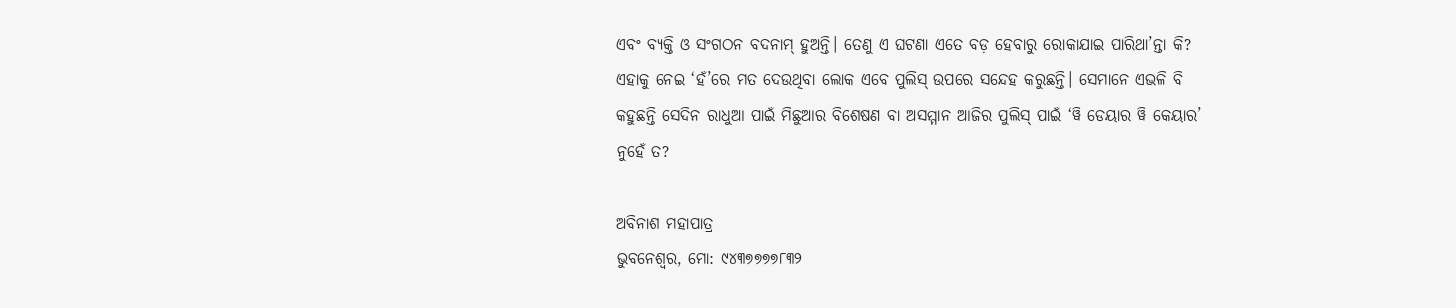ଏବଂ ବ୍ୟକ୍ତି ଓ ସଂଗଠନ ବଦନାମ୍‌‌ ହୁଅନ୍ତି। ତେଣୁ ଏ ଘଟଣା ଏତେ ବଡ଼ ହେବାରୁ ରୋକାଯାଇ ପାରିଥା’ନ୍ତା କି? ଏହାକୁ ନେଇ ‘ହଁ’ରେ ମତ ଦେଉଥିବା ଲୋକ ଏବେ ପୁଲିସ୍‌‌ ଉପରେ ସନ୍ଦେହ କରୁଛନ୍ତି। ସେମାନେ ଏଭଳି ବି କହୁଛନ୍ତି ସେଦିନ ରାଧୁଆ ପାଇଁ ମିଛୁଆର ବିଶେଷଣ ବା ଅସମ୍ମାନ ଆଜିର ପୁଲିସ୍‌‌ ପାଇଁ ‘ୱି ଡେୟାର ୱି କେୟାର’ ନୁହେଁ ତ?

ଅବିନାଶ ମହାପାତ୍ର
ଭୁବନେଶ୍ୱର, ମୋ: ୯୪୩୭୭୭୭୮୩୨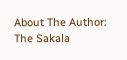About The Author: The Sakala